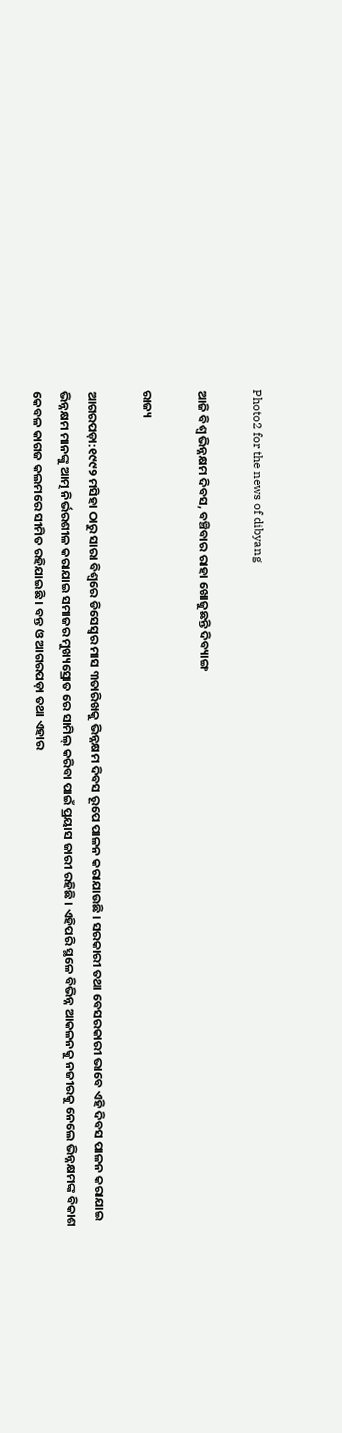Photo2 for the news of dibyang

ଆଜି ବିଶ୍ୱ ଭିନ୍ନକ୍ଷମ ଦିବସ, ବଞ୍ଚିବାର ରାହା ଖୋଜୁଛନ୍ତି ଦିବ୍ୟାଙ୍ଗ

ରାଜ୍ୟ

ଆଗରପଡ଼ା:୧୯୯୨ ମସିହା ଠାରୁ ସାରା ବିଶ୍ୱରେ ଡିସେସ୍ୱର ମାସ ୩ତାରିଖକୁ ଭିନ୍ନକ୍ଷମ ଦିବସ ରୂପେ ପାଳନ କରାଯାଉଛି । ସରକାରୀ ତଥା ବେସରକାରୀ ଭାବେ ଏହି ଦିବସ ପାଳନ କରାଯାଇ ଭିନ୍ନକ୍ଷମ ମାନଙ୍କୁ ଆତ୍ମ ନିର୍ଭରଶୀଳ କରାଯାଇ ସମାଜର ମୁଖ୍ୟସ୍ରୋତ ରେ ସାମିଲ୍ କରିବା ପାଇଁ ପ୍ରୟାସ ଜାରୀ ରହିଛି । ଏହିପରି ସ୍ଥଳେ ବିଭିନ୍ନ ଆକଳନକୁ ନଜୀରକୁ ନେଲେ ଭିନ୍ନକ୍ଷମଙ୍କ ବିକାଶ କେବଳ କାଗଜ କଲମରେ ସୀମିତ ରହିଯାଇଛି । ବନ୍ତ ଓ ଆଗରପଡ଼ା ତଥା ଏହାର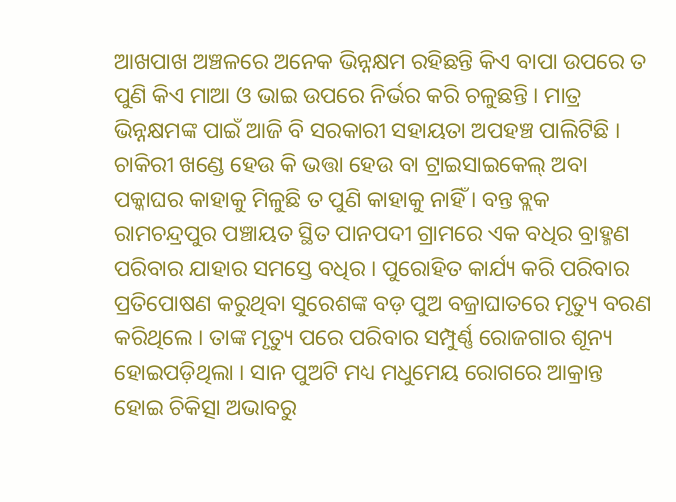ଆଖପାଖ ଅଞ୍ଚଳରେ ଅନେକ ଭିନ୍ନକ୍ଷମ ରହିଛନ୍ତି କିଏ ବାପା ଉପରେ ତ ପୁଣି କିଏ ମାଆ ଓ ଭାଇ ଉପରେ ନିର୍ଭର କରି ଚଳୁଛନ୍ତି । ମାତ୍ର ଭିନ୍ନକ୍ଷମଙ୍କ ପାଇଁ ଆଜି ବି ସରକାରୀ ସହାୟତା ଅପହଞ୍ଚ ପାଲିଟିଛି । ଚାକିରୀ ଖଣ୍ଡେ ହେଉ କି ଭତ୍ତା ହେଉ ବା ଟ୍ରାଇସାଇକେଲ୍ ଅବା ପକ୍କାଘର କାହାକୁ ମିଳୁଛି ତ ପୁଣି କାହାକୁ ନାହିଁ । ବନ୍ତ ବ୍ଲକ ରାମଚନ୍ଦ୍ରପୁର ପଞ୍ଚାୟତ ସ୍ଥିତ ପାନପଦୀ ଗ୍ରାମରେ ଏକ ବଧିର ବ୍ରାହ୍ମଣ ପରିବାର ଯାହାର ସମସ୍ତେ ବଧିର । ପୁରୋହିତ କାର୍ଯ୍ୟ କରି ପରିବାର ପ୍ରତିପୋଷଣ କରୁଥିବା ସୁରେଶଙ୍କ ବଡ଼ ପୁଅ ବଜ୍ରାଘାତରେ ମୃତ୍ୟୁ ବରଣ କରିଥିଲେ । ତାଙ୍କ ମୃତ୍ୟୁ ପରେ ପରିବାର ସମ୍ପୁର୍ଣ୍ଣ ରୋଜଗାର ଶୂନ୍ୟ ହୋଇପଡ଼ିଥିଲା । ସାନ ପୁଅଟି ମଧ୍ୟ ମଧୁମେୟ ରୋଗରେ ଆକ୍ରାନ୍ତ ହୋଇ ଚିକିତ୍ସା ଅଭାବରୁ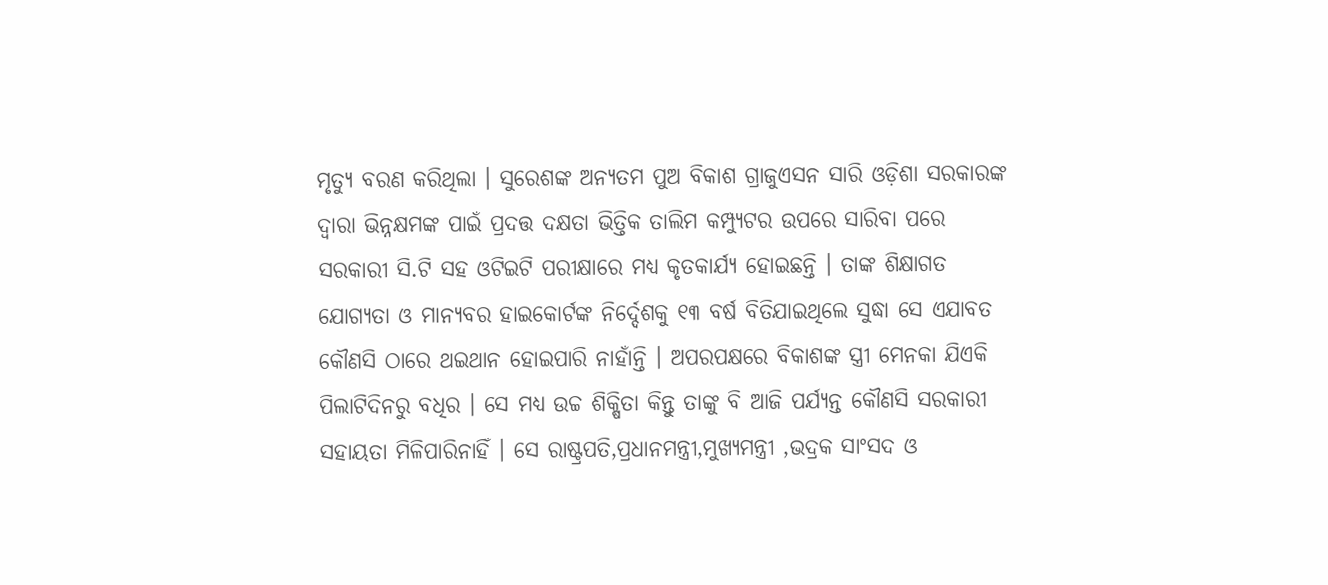ମୃତ୍ୟୁ ବରଣ କରିଥିଲା । ସୁରେଶଙ୍କ ଅନ୍ୟତମ ପୁଅ ବିକାଶ ଗ୍ରାଜୁଏସନ ସାରି ଓଡ଼ିଶା ସରକାରଙ୍କ ଦ୍ୱାରା ଭିନ୍ନକ୍ଷମଙ୍କ ପାଇଁ ପ୍ରଦତ୍ତ ଦକ୍ଷତା ଭିତ୍ତିକ ତାଲିମ କମ୍ପ୍ୟୁଟର ଉପରେ ସାରିବା ପରେ ସରକାରୀ ସି.ଟି ସହ ଓଟିଇଟି ପରୀକ୍ଷାରେ ମଧ୍ୟ କୃତକାର୍ଯ୍ୟ ହୋଇଛନ୍ତି । ତାଙ୍କ ଶିକ୍ଷାଗତ ଯୋଗ୍ୟତା ଓ ମାନ୍ୟବର ହାଇକୋର୍ଟଙ୍କ ନିର୍ଦ୍ଦେଶକୁ ୧୩ ବର୍ଷ ବିତିଯାଇଥିଲେ ସୁଦ୍ଧା ସେ ଏଯାବତ କୌଣସି ଠାରେ ଥଇଥାନ ହୋଇପାରି ନାହାଁନ୍ତି । ଅପରପକ୍ଷରେ ବିକାଶଙ୍କ ସ୍ତ୍ରୀ ମେନକା ଯିଏକି ପିଲାଟିଦିନରୁ ବଧିର । ସେ ମଧ୍ୟ ଉଚ୍ଚ ଶିକ୍ଷିତା କିନ୍ତୁ ତାଙ୍କୁ ବି ଆଜି ପର୍ଯ୍ୟନ୍ତ କୌଣସି ସରକାରୀ ସହାୟତା ମିଳିପାରିନାହିଁ । ସେ ରାଷ୍ଟ୍ରପତି,ପ୍ରଧାନମନ୍ତ୍ରୀ,ମୁଖ୍ୟମନ୍ତ୍ରୀ ,ଭଦ୍ରକ ସାଂସଦ ଓ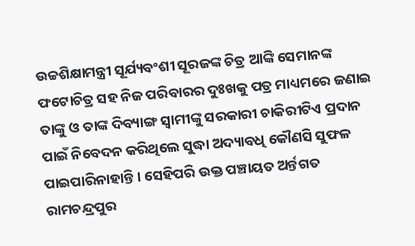ଉଚ୍ଚଶିକ୍ଷାମନ୍ତ୍ରୀ ସୂର୍ଯ୍ୟବଂଶୀ ସୂରଜଙ୍କ ଚିତ୍ର ଆଙ୍କି ସେମାନଙ୍କ ଫଟୋଚିତ୍ର ସହ ନିଜ ପରିବାରର ଦୁଃଖକୁ ପତ୍ର ମାଧ୍ୟମରେ ଜଣାଇ ତାଙ୍କୁ ଓ ତାଙ୍କ ଦିବ୍ୟାଙ୍ଗ ସ୍ୱାମୀଙ୍କୁ ସରକାରୀ ଚାକିରୀଟିଏ ପ୍ରଦାନ ପାଇଁ ନିବେଦନ କରିଥିଲେ ସୁଦ୍ଧା ଅଦ୍ୟାବଧି କୌଣସି ସୁଫଳ ପାଇପାରିନାହାନ୍ତି । ସେହିପରି ଉକ୍ତ ପଞ୍ଚାୟତ ଅର୍ନ୍ତଗତ ରାମଚନ୍ଦ୍ରପୁର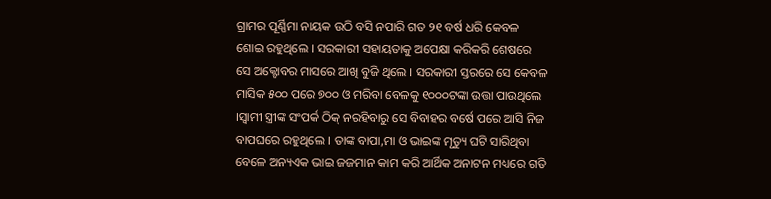ଗ୍ରାମର ପୂର୍ଣ୍ଣିମା ନାୟକ ଉଠି ବସି ନପାରି ଗତ ୨୧ ବର୍ଷ ଧରି କେବଳ ଶୋଇ ରହୁଥିଲେ । ସରକାରୀ ସହାୟତାକୁ ଅପେକ୍ଷା କରିକରି ଶେଷରେ ସେ ଅକ୍ଟୋବର ମାସରେ ଆଖି ବୁଜି ଥିଲେ । ସରକାରୀ ସ୍ତରରେ ସେ କେବଳ ମାସିକ ୫୦୦ ପରେ ୭୦୦ ଓ ମରିବା ବେଳକୁ ୧୦୦୦ଟଙ୍କା ଉତ୍ତା ପାଉଥିଲେ ।ସ୍ୱାମୀ ସ୍ତ୍ରୀଙ୍କ ସଂପର୍କ ଠିକ୍ ନରହିବାରୁ ସେ ବିବାହର ବର୍ଷେ ପରେ ଆସି ନିଜ ବାପଘରେ ରହୁଥିଲେ । ତାଙ୍କ ବାପା,ମା ଓ ଭାଇଙ୍କ ମୃତ୍ୟୁ ଘଟି ସାରିଥିବା ବେଳେ ଅନ୍ୟଏକ ଭାଇ ଜଜମାନ କାମ କରି ଆର୍ଥିକ ଅନାଟନ ମଧ୍ୟରେ ଗତି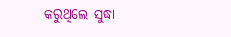କରୁଥିଲେ ସୁଦ୍ଧା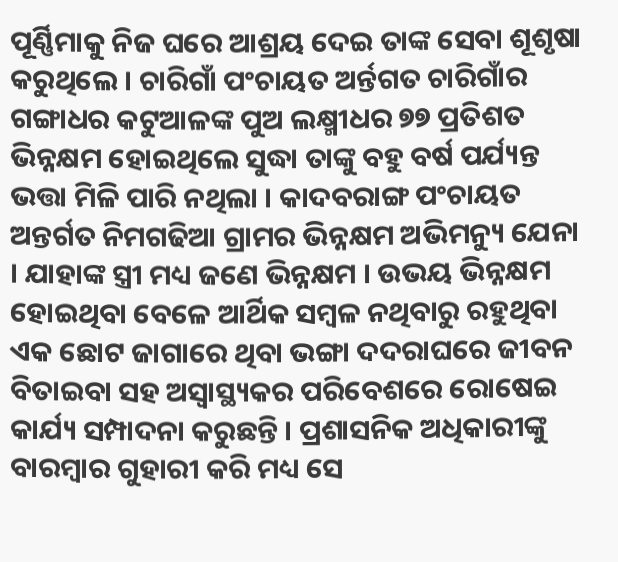ପୂର୍ଣ୍ଣିମାକୁ ନିଜ ଘରେ ଆଶ୍ରୟ ଦେଇ ତାଙ୍କ ସେବା ଶୂଶୃଷା କରୁଥିଲେ । ଚାରିଗାଁ ପଂଚାୟତ ଅର୍ନ୍ତଗତ ଚାରିଗାଁର ଗଙ୍ଗାଧର କଟୁଆଳଙ୍କ ପୁଅ ଲକ୍ଷ୍ମୀଧର ୭୭ ପ୍ରତିଶତ ଭିନ୍ନକ୍ଷମ ହୋଇଥିଲେ ସୁଦ୍ଧା ତାଙ୍କୁ ବହୁ ବର୍ଷ ପର୍ଯ୍ୟନ୍ତ ଭତ୍ତା ମିଳି ପାରି ନଥିଲା । କାଦବରାଙ୍ଗ ପଂଚାୟତ ଅନ୍ତର୍ଗତ ନିମଗଢିଆ ଗ୍ରାମର ଭିନ୍ନକ୍ଷମ ଅଭିମନ୍ୟୁ ଯେନା । ଯାହାଙ୍କ ସ୍ତ୍ରୀ ମଧ୍ୟ ଜଣେ ଭିନ୍ନକ୍ଷମ । ଉଭୟ ଭିନ୍ନକ୍ଷମ ହୋଇଥିବା ବେଳେ ଆର୍ଥିକ ସମ୍ବଳ ନଥିବାରୁ ରହୁଥିବା ଏକ ଛୋଟ ଜାଗାରେ ଥିବା ଭଙ୍ଗା ଦଦରାଘରେ ଜୀବନ ବିତାଇବା ସହ ଅସ୍ୱାସ୍ଥ୍ୟକର ପରିବେଶରେ ରୋଷେଇ କାର୍ଯ୍ୟ ସମ୍ପାଦନା କରୁଛନ୍ତି । ପ୍ରଶାସନିକ ଅଧିକାରୀଙ୍କୁ ବାରମ୍ବାର ଗୁହାରୀ କରି ମଧ୍ୟ ସେ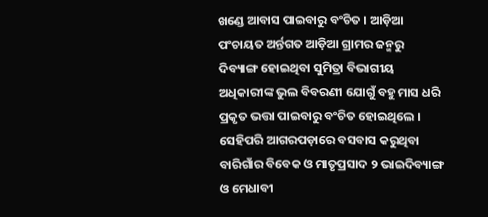ଖଣ୍ଡେ ଆବାସ ପାଇବାରୁ ବଂଚିତ । ଆଡ଼ିଆ ପଂଚାୟତ ଅର୍ନ୍ତଗତ ଆଡ଼ିଆ ଗ୍ରାମର ଜନ୍ମରୁ ଦିବ୍ୟାଙ୍ଗ ହୋଇଥିବା ସୁମିତ୍ରା ବିଭାଗୀୟ ଅଧିକାରୀଙ୍କ ଭୁଲ ବିବରଣୀ ଯୋଗୁଁ ବହୁ ମାସ ଧରି ପ୍ରକୃତ ଭତ୍ତା ପାଇବାରୁ ବଂଚିତ ହୋଇଥିଲେ । ସେହିପରି ଆଗରପଡ଼ାରେ ବସବାସ କରୁଥିବା ବାରିଗାଁର ବିବେକ ଓ ମାତୃପ୍ରସାଦ ୨ ଭାଇଦିବ୍ୟାଙ୍ଗ ଓ ମେଧାବୀ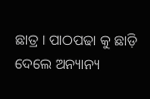ଛାତ୍ର । ପାଠପଢା କୁ ଛାଡ଼ି ଦେଲେ ଅନ୍ୟାନ୍ୟ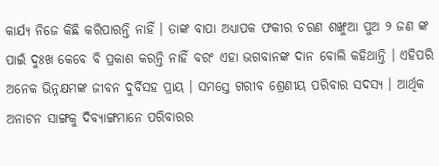କାର୍ଯ୍ୟ ନିଜେ କିଛି କରିପାରନ୍ତି ନାହିଁ । ତାଙ୍କ ବାପା ଅଧ୍ୟାପକ ଫକୀର ଚରଣ ଶଙ୍ଖୁଆ ପୁଅ ୨ ଜଣ ଙ୍କ ପାଇଁ ଦୁଃଖ କେବେ ବି ପ୍ରକାଶ କରନ୍ତି ନାହିଁ ବରଂ ଏହା ଭଗବାନଙ୍କ ଦାନ ବୋଲି କହିଥାନ୍ତି । ଏହିପରି ଅନେକ ଭିନ୍ନକ୍ଷମଙ୍କ ଜୀବନ ଦୁର୍ବିସହ ପ୍ରାୟ । ସମସ୍ତେ ଗରୀବ ଶ୍ରେଣୀୟ ପରିବାର ସଦସ୍ୟ । ଆର୍ଥିକ ଅନାଟନ ସାଙ୍ଗକୁ ଦିବ୍ୟାଙ୍ଗମାନେ ପରିବାରର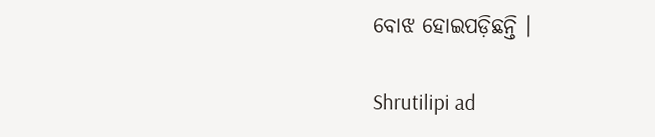ବୋଝ ହୋଇପଡ଼ିଛନ୍ତି ।

Shrutilipi ad